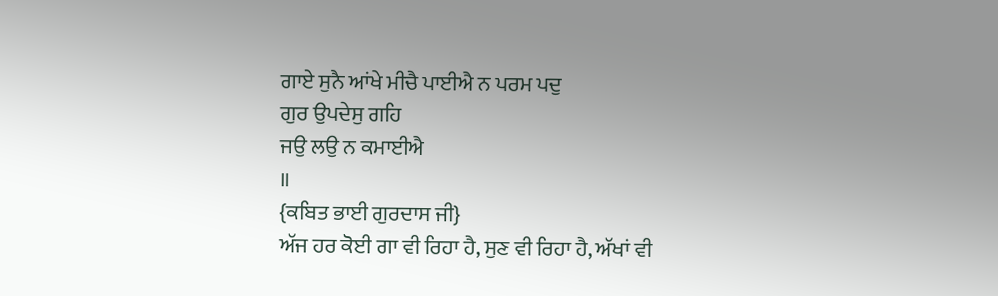ਗਾਏ ਸੁਨੈ ਆਂਖੇ ਮੀਚੈ ਪਾਈਐ ਨ ਪਰਮ ਪਦੁ
ਗੁਰ ਉਪਦੇਸੁ ਗਹਿ
ਜਉ ਲਉ ਨ ਕਮਾਈਐ
॥
{ਕਬਿਤ ਭਾਈ ਗੁਰਦਾਸ ਜੀ}
ਅੱਜ ਹਰ ਕੋਈ ਗਾ ਵੀ ਰਿਹਾ ਹੈ, ਸੁਣ ਵੀ ਰਿਹਾ ਹੈ, ਅੱਖਾਂ ਵੀ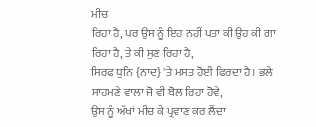ਮੀਚ
ਰਿਹਾ ਹੈ, ਪਰ ਉਸ ਨੂੰ ਇਹ ਨਹੀਂ ਪਤਾ ਕੀ ਉਹ ਕੀ ਗਾ ਰਿਹਾ ਹੈ, ਤੇ ਕੀ ਸੁਣ ਰਿਹਾ ਹੈ,
ਸਿਰਫ ਧੁਨਿ {ਨਾਦ} 'ਤੇ ਮਸਤ ਹੋਈ ਫਿਰਦਾ ਹੈ। ਭਲੇ ਸਾਹਮਣੇ ਵਾਲਾ ਜੋ ਵੀ ਬੋਲ ਰਿਹਾ ਹੋਵੇ,
ਉਸ ਨੂੰ ਅੱਖਾਂ ਮੀਚ ਕੇ ਪ੍ਰਵਾਣ ਕਰ ਲੈਂਦਾ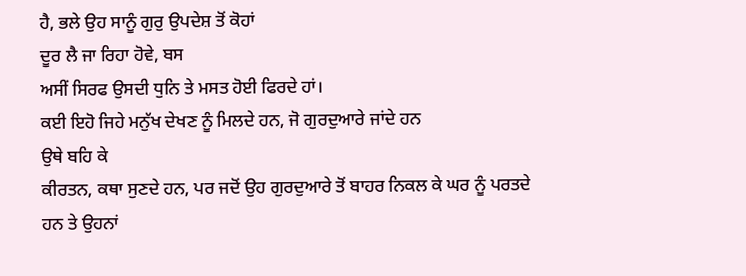ਹੈ, ਭਲੇ ਉਹ ਸਾਨੂੰ ਗੁਰੁ ਉਪਦੇਸ਼ ਤੋਂ ਕੋਹਾਂ
ਦੂਰ ਲੈ ਜਾ ਰਿਹਾ ਹੋਵੇ, ਬਸ
ਅਸੀਂ ਸਿਰਫ ਉਸਦੀ ਧੁਨਿ ਤੇ ਮਸਤ ਹੋਈ ਫਿਰਦੇ ਹਾਂ।
ਕਈ ਇਹੋ ਜਿਹੇ ਮਨੁੱਖ ਦੇਖਣ ਨੂੰ ਮਿਲਦੇ ਹਨ, ਜੋ ਗੁਰਦੁਆਰੇ ਜਾਂਦੇ ਹਨ
ਉਥੇ ਬਹਿ ਕੇ
ਕੀਰਤਨ, ਕਥਾ ਸੁਣਦੇ ਹਨ, ਪਰ ਜਦੋਂ ਉਹ ਗੁਰਦੁਆਰੇ ਤੋਂ ਬਾਹਰ ਨਿਕਲ ਕੇ ਘਰ ਨੂੰ ਪਰਤਦੇ
ਹਨ ਤੇ ਉਹਨਾਂ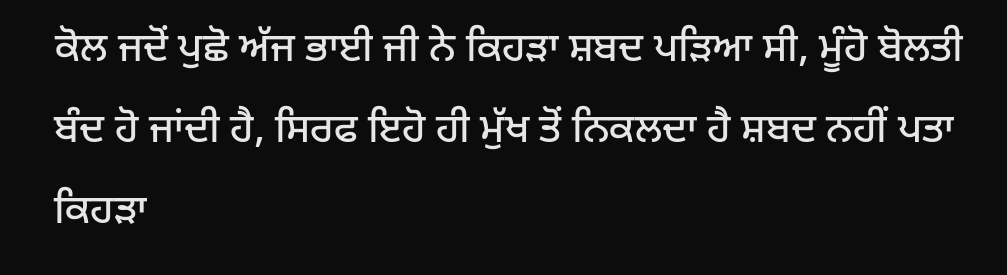ਕੋਲ ਜਦੋਂ ਪੁਛੋ ਅੱਜ ਭਾਈ ਜੀ ਨੇ ਕਿਹੜਾ ਸ਼ਬਦ ਪੜਿਆ ਸੀ, ਮੂੰਹੋ ਬੋਲਤੀ
ਬੰਦ ਹੋ ਜਾਂਦੀ ਹੈ, ਸਿਰਫ ਇਹੋ ਹੀ ਮੁੱਖ ਤੋਂ ਨਿਕਲਦਾ ਹੈ ਸ਼ਬਦ ਨਹੀਂ ਪਤਾ ਕਿਹੜਾ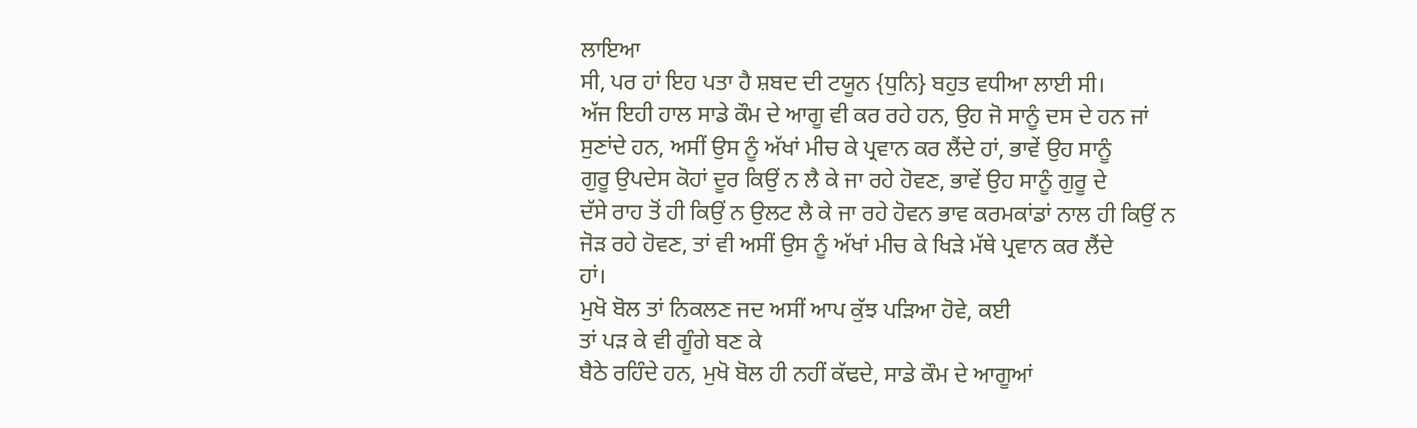ਲਾਇਆ
ਸੀ, ਪਰ ਹਾਂ ਇਹ ਪਤਾ ਹੈ ਸ਼ਬਦ ਦੀ ਟਯੂਨ {ਧੁਨਿ} ਬਹੁਤ ਵਧੀਆ ਲਾਈ ਸੀ।
ਅੱਜ ਇਹੀ ਹਾਲ ਸਾਡੇ ਕੌਮ ਦੇ ਆਗੂ ਵੀ ਕਰ ਰਹੇ ਹਨ, ਉਹ ਜੋ ਸਾਨੂੰ ਦਸ ਦੇ ਹਨ ਜਾਂ
ਸੁਣਾਂਦੇ ਹਨ, ਅਸੀਂ ਉਸ ਨੂੰ ਅੱਖਾਂ ਮੀਚ ਕੇ ਪ੍ਰਵਾਨ ਕਰ ਲੈਂਦੇ ਹਾਂ, ਭਾਵੇਂ ਉਹ ਸਾਨੂੰ
ਗੁਰੂ ਉਪਦੇਸ ਕੋਹਾਂ ਦੂਰ ਕਿਉਂ ਨ ਲੈ ਕੇ ਜਾ ਰਹੇ ਹੋਵਣ, ਭਾਵੇਂ ਉਹ ਸਾਨੂੰ ਗੁਰੂ ਦੇ
ਦੱਸੇ ਰਾਹ ਤੋਂ ਹੀ ਕਿਉਂ ਨ ਉਲਟ ਲੈ ਕੇ ਜਾ ਰਹੇ ਹੋਵਨ ਭਾਵ ਕਰਮਕਾਂਡਾਂ ਨਾਲ ਹੀ ਕਿਉਂ ਨ
ਜੋੜ ਰਹੇ ਹੋਵਣ, ਤਾਂ ਵੀ ਅਸੀਂ ਉਸ ਨੂੰ ਅੱਖਾਂ ਮੀਚ ਕੇ ਖਿੜੇ ਮੱਥੇ ਪ੍ਰਵਾਨ ਕਰ ਲੈਂਦੇ
ਹਾਂ।
ਮੁਖੋ ਬੋਲ ਤਾਂ ਨਿਕਲਣ ਜਦ ਅਸੀਂ ਆਪ ਕੁੱਝ ਪੜਿਆ ਹੋਵੇ, ਕਈ
ਤਾਂ ਪੜ ਕੇ ਵੀ ਗੂੰਗੇ ਬਣ ਕੇ
ਬੈਠੇ ਰਹਿੰਦੇ ਹਨ, ਮੁਖੋ ਬੋਲ ਹੀ ਨਹੀਂ ਕੱਢਦੇ, ਸਾਡੇ ਕੌਮ ਦੇ ਆਗੂਆਂ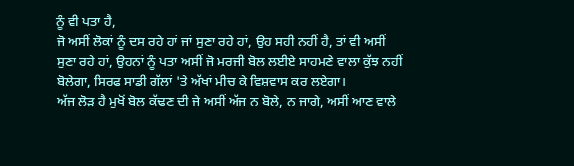ਨੂੰ ਵੀ ਪਤਾ ਹੈ,
ਜੋ ਅਸੀਂ ਲੋਕਾਂ ਨੂੰ ਦਸ ਰਹੇ ਹਾਂ ਜਾਂ ਸੁਣਾ ਰਹੇ ਹਾਂ, ਉਹ ਸਹੀ ਨਹੀਂ ਹੈ, ਤਾਂ ਵੀ ਅਸੀਂ
ਸੁਣਾ ਰਹੇ ਹਾਂ, ਉਹਨਾਂ ਨੂੰ ਪਤਾ ਅਸੀਂ ਜੋ ਮਰਜੀ ਬੋਲ ਲਈਏ ਸਾਹਮਣੇ ਵਾਲਾ ਕੁੱਝ ਨਹੀਂ
ਬੋਲੇਗਾ, ਸਿਰਫ ਸਾਡੀ ਗੱਲਾਂ 'ਤੇ ਅੱਖਾਂ ਮੀਚ ਕੇ ਵਿਸ਼ਵਾਸ ਕਰ ਲਏਗਾ।
ਅੱਜ ਲੋੜ ਹੈ ਮੁਖੋਂ ਬੋਲ ਕੱਢਣ ਦੀ ਜੇ ਅਸੀਂ ਅੱਜ ਨ ਬੋਲੇ, ਨ ਜਾਗੇ, ਅਸੀਂ ਆਣ ਵਾਲੇ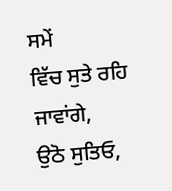ਸਮੇਂ
ਵਿੱਚ ਸੁਤੇ ਰਹਿ ਜਾਵਾਂਗੇ,
ਉਠੋ ਸੁਤਿਓ,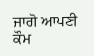ਜਾਗੋ ਆਪਣੀ ਕੌਮ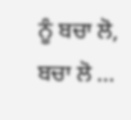ਨੂੰ ਬਚਾ ਲੋ, ਬਚਾ ਲੋ ...